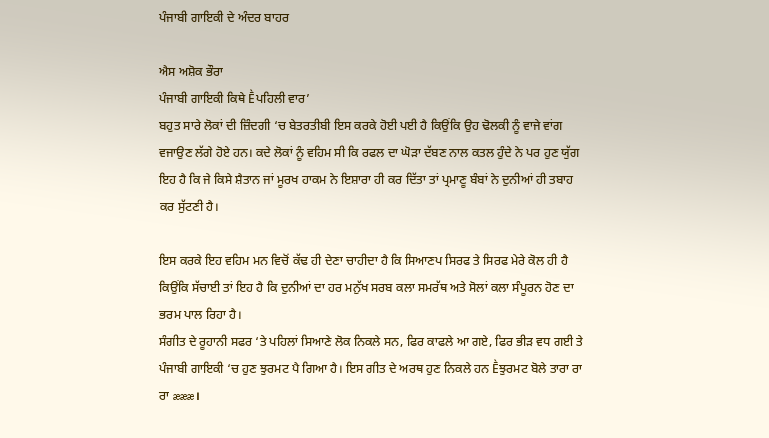ਪੰਜਾਬੀ ਗਾਇਕੀ ਦੇ ਅੰਦਰ ਬਾਹਰ

ਐਸ ਅਸ਼ੋਕ ਭੌਰਾ
ਪੰਜਾਬੀ ਗਾਇਕੀ ਕਿਥੇ Ḕਪਹਿਲੀ ਵਾਰ’
ਬਹੁਤ ਸਾਰੇ ਲੋਕਾਂ ਦੀ ਜ਼ਿੰਦਗੀ ‘ਚ ਬੇਤਰਤੀਬੀ ਇਸ ਕਰਕੇ ਹੋਈ ਪਈ ਹੈ ਕਿਉਂਕਿ ਉਹ ਢੋਲਕੀ ਨੂੰ ਵਾਜੇ ਵਾਂਗ ਵਜਾਉਣ ਲੱਗੇ ਹੋਏ ਹਨ। ਕਦੇ ਲੋਕਾਂ ਨੂੰ ਵਹਿਮ ਸੀ ਕਿ ਰਫਲ ਦਾ ਘੋੜਾ ਦੱਬਣ ਨਾਲ ਕਤਲ ਹੁੰਦੇ ਨੇ ਪਰ ਹੁਣ ਯੁੱਗ ਇਹ ਹੈ ਕਿ ਜੇ ਕਿਸੇ ਸ਼ੈਤਾਨ ਜਾਂ ਮੂਰਖ ਹਾਕਮ ਨੇ ਇਸ਼ਾਰਾ ਹੀ ਕਰ ਦਿੱਤਾ ਤਾਂ ਪ੍ਰਮਾਣੂ ਬੰਬਾਂ ਨੇ ਦੁਨੀਆਂ ਹੀ ਤਬਾਹ ਕਰ ਸੁੱਟਣੀ ਹੈ।

ਇਸ ਕਰਕੇ ਇਹ ਵਹਿਮ ਮਨ ਵਿਚੋਂ ਕੱਢ ਹੀ ਦੇਣਾ ਚਾਹੀਦਾ ਹੈ ਕਿ ਸਿਆਣਪ ਸਿਰਫ ਤੇ ਸਿਰਫ ਮੇਰੇ ਕੋਲ ਹੀ ਹੈ ਕਿਉਂਕਿ ਸੱਚਾਈ ਤਾਂ ਇਹ ਹੈ ਕਿ ਦੁਨੀਆਂ ਦਾ ਹਰ ਮਨੁੱਖ ਸਰਬ ਕਲਾ ਸਮਰੱਥ ਅਤੇ ਸੋਲਾਂ ਕਲਾ ਸੰਪੂਰਨ ਹੋਣ ਦਾ ਭਰਮ ਪਾਲ ਰਿਹਾ ਹੈ।
ਸੰਗੀਤ ਦੇ ਰੂਹਾਨੀ ਸਫਰ ‘ਤੇ ਪਹਿਲਾਂ ਸਿਆਣੇ ਲੋਕ ਨਿਕਲੇ ਸਨ, ਫਿਰ ਕਾਫਲੇ ਆ ਗਏ, ਫਿਰ ਭੀੜ ਵਧ ਗਈ ਤੇ ਪੰਜਾਬੀ ਗਾਇਕੀ ‘ਚ ਹੁਣ ਝੁਰਮਟ ਪੈ ਗਿਆ ਹੈ। ਇਸ ਗੀਤ ਦੇ ਅਰਥ ਹੁਣ ਨਿਕਲੇ ਹਨ Ḕਝੁਰਮਟ ਬੋਲੇ ਤਾਰਾ ਰਾ ਰਾ æææ।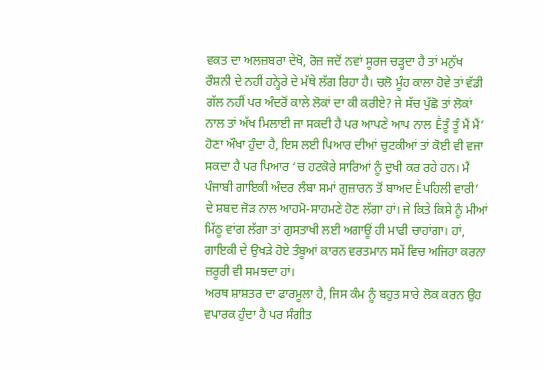ਵਕਤ ਦਾ ਅਲਜ਼ਬਰਾ ਦੇਖੋ, ਰੋਜ਼ ਜਦੋਂ ਨਵਾਂ ਸੂਰਜ ਚੜ੍ਹਦਾ ਹੈ ਤਾਂ ਮਨੁੱਖ ਰੌਸ਼ਨੀ ਦੇ ਨਹੀਂ ਹਨ੍ਹੇਰੇ ਦੇ ਮੱਥੇ ਲੱਗ ਰਿਹਾ ਹੈ। ਚਲੋ ਮੂੰਹ ਕਾਲਾ ਹੋਵੇ ਤਾਂ ਵੱਡੀ ਗੱਲ ਨਹੀਂ ਪਰ ਅੰਦਰੋਂ ਕਾਲੇ ਲੋਕਾਂ ਦਾ ਕੀ ਕਰੀਏ? ਜੇ ਸੱਚ ਪੁੱਛੋ ਤਾਂ ਲੋਕਾਂ ਨਾਲ ਤਾਂ ਅੱਖ ਮਿਲਾਈ ਜਾ ਸਕਦੀ ਹੈ ਪਰ ਆਪਣੇ ਆਪ ਨਾਲ Ḕਤੂੰ ਤੂੰ ਮੈਂ ਮੈਂ’ ਹੋਣਾ ਔਖਾ ਹੁੰਦਾ ਹੈ, ਇਸ ਲਈ ਪਿਆਰ ਦੀਆਂ ਚੁਟਕੀਆਂ ਤਾਂ ਕੋਈ ਵੀ ਵਜਾ ਸਕਦਾ ਹੈ ਪਰ ਪਿਆਰ ‘ਚ ਹਟਕੋਰੇ ਸਾਰਿਆਂ ਨੂੰ ਦੁਖੀ ਕਰ ਰਹੇ ਹਨ। ਮੈਂ ਪੰਜਾਬੀ ਗਾਇਕੀ ਅੰਦਰ ਲੰਬਾ ਸਮਾਂ ਗੁਜ਼ਾਰਨ ਤੋਂ ਬਾਅਦ Ḕਪਹਿਲੀ ਵਾਰੀ’ ਦੇ ਸ਼ਬਦ ਜੋੜ ਨਾਲ ਆਹਮੋ-ਸਾਹਮਣੇ ਹੋਣ ਲੱਗਾ ਹਾਂ। ਜੇ ਕਿਤੇ ਕਿਸੇ ਨੂੰ ਮੀਆਂ ਮਿੱਠੂ ਵਾਂਗ ਲੱਗਾ ਤਾਂ ਗੁਸਤਾਖੀ ਲਈ ਅਗਾਊਂ ਹੀ ਮਾਫੀ ਚਾਹਾਂਗਾ। ਹਾਂ, ਗਾਇਕੀ ਦੇ ਉਖੜੇ ਹੋਏ ਤੰਬੂਆਂ ਕਾਰਨ ਵਰਤਮਾਨ ਸਮੇਂ ਵਿਚ ਅਜਿਹਾ ਕਰਨਾ ਜ਼ਰੂਰੀ ਵੀ ਸਮਝਦਾ ਹਾਂ।
ਅਰਥ ਸ਼ਾਸ਼ਤਰ ਦਾ ਫਾਰਮੂਲਾ ਹੈ, ਜਿਸ ਕੰਮ ਨੂੰ ਬਹੁਤ ਸਾਰੇ ਲੋਕ ਕਰਨ ਉਹ ਵਪਾਰਕ ਹੁੰਦਾ ਹੈ ਪਰ ਸੰਗੀਤ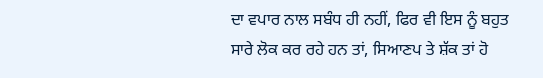ਦਾ ਵਪਾਰ ਨਾਲ ਸਬੰਧ ਹੀ ਨਹੀਂ, ਫਿਰ ਵੀ ਇਸ ਨੂੰ ਬਹੁਤ ਸਾਰੇ ਲੋਕ ਕਰ ਰਹੇ ਹਨ ਤਾਂ, ਸਿਆਣਪ ਤੇ ਸ਼ੱਕ ਤਾਂ ਹੋ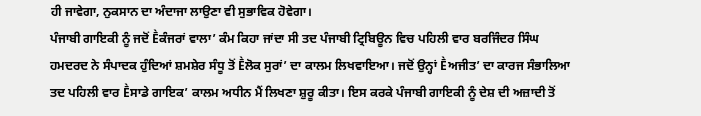ਹੀ ਜਾਵੇਗਾ, ਨੁਕਸਾਨ ਦਾ ਅੰਦਾਜਾ ਲਾਉਣਾ ਵੀ ਸੁਭਾਵਿਕ ਹੋਵੇਗਾ।
ਪੰਜਾਬੀ ਗਾਇਕੀ ਨੂੰ ਜਦੋਂ Ḕਕੰਜਰਾਂ ਵਾਲਾ’ ਕੰਮ ਕਿਹਾ ਜਾਂਦਾ ਸੀ ਤਦ ਪੰਜਾਬੀ ਟ੍ਰਿਬਿਊਨ ਵਿਚ ਪਹਿਲੀ ਵਾਰ ਬਰਜਿੰਦਰ ਸਿੰਘ ਹਮਦਰਦ ਨੇ ਸੰਪਾਦਕ ਹੁੰਦਿਆਂ ਸ਼ਮਸ਼ੇਰ ਸੰਧੂ ਤੋਂ Ḕਲੋਕ ਸੁਰਾਂ’ ਦਾ ਕਾਲਮ ਲਿਖਵਾਇਆ। ਜਦੋਂ ਉਨ੍ਹਾਂ Ḕਅਜੀਤ’ ਦਾ ਕਾਰਜ ਸੰਭਾਲਿਆ ਤਦ ਪਹਿਲੀ ਵਾਰ Ḕਸਾਡੇ ਗਾਇਕ’ ਕਾਲਮ ਅਧੀਨ ਮੈਂ ਲਿਖਣਾ ਸ਼ੁਰੂ ਕੀਤਾ। ਇਸ ਕਰਕੇ ਪੰਜਾਬੀ ਗਾਇਕੀ ਨੂੰ ਦੇਸ਼ ਦੀ ਅਜ਼ਾਦੀ ਤੋਂ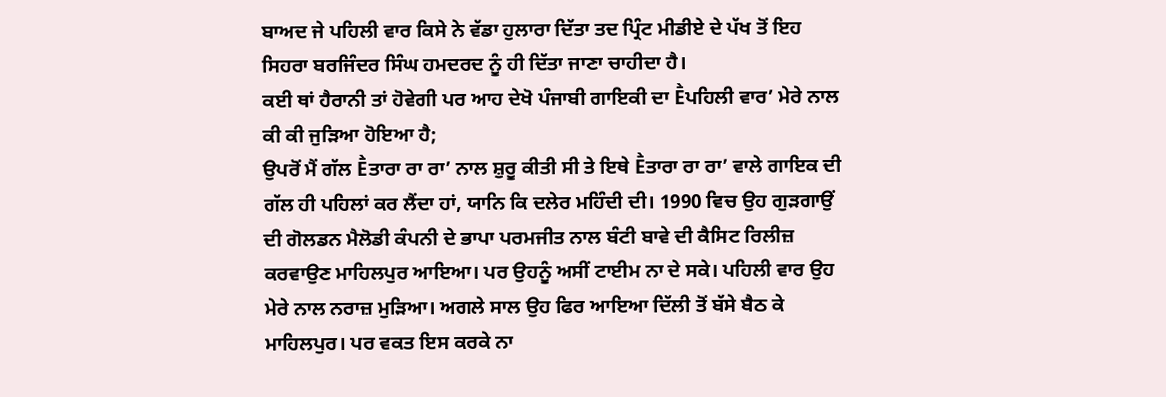ਬਾਅਦ ਜੇ ਪਹਿਲੀ ਵਾਰ ਕਿਸੇ ਨੇ ਵੱਡਾ ਹੁਲਾਰਾ ਦਿੱਤਾ ਤਦ ਪ੍ਰਿੰਟ ਮੀਡੀਏ ਦੇ ਪੱਖ ਤੋਂ ਇਹ ਸਿਹਰਾ ਬਰਜਿੰਦਰ ਸਿੰਘ ਹਮਦਰਦ ਨੂੰ ਹੀ ਦਿੱਤਾ ਜਾਣਾ ਚਾਹੀਦਾ ਹੈ।
ਕਈ ਥਾਂ ਹੈਰਾਨੀ ਤਾਂ ਹੋਵੇਗੀ ਪਰ ਆਹ ਦੇਖੋ ਪੰਜਾਬੀ ਗਾਇਕੀ ਦਾ Ḕਪਹਿਲੀ ਵਾਰ’ ਮੇਰੇ ਨਾਲ ਕੀ ਕੀ ਜੁੜਿਆ ਹੋਇਆ ਹੈ;
ਉਪਰੋਂ ਮੈਂ ਗੱਲ Ḕਤਾਰਾ ਰਾ ਰਾ’ ਨਾਲ ਸ਼ੁਰੂ ਕੀਤੀ ਸੀ ਤੇ ਇਥੇ Ḕਤਾਰਾ ਰਾ ਰਾ’ ਵਾਲੇ ਗਾਇਕ ਦੀ ਗੱਲ ਹੀ ਪਹਿਲਾਂ ਕਰ ਲੈਂਦਾ ਹਾਂ, ਯਾਨਿ ਕਿ ਦਲੇਰ ਮਹਿੰਦੀ ਦੀ। 1990 ਵਿਚ ਉਹ ਗੁੜਗਾਉਂ ਦੀ ਗੋਲਡਨ ਮੈਲੋਡੀ ਕੰਪਨੀ ਦੇ ਭਾਪਾ ਪਰਮਜੀਤ ਨਾਲ ਬੰਟੀ ਬਾਵੇ ਦੀ ਕੈਸਿਟ ਰਿਲੀਜ਼ ਕਰਵਾਉਣ ਮਾਹਿਲਪੁਰ ਆਇਆ। ਪਰ ਉਹਨੂੰ ਅਸੀਂ ਟਾਈਮ ਨਾ ਦੇ ਸਕੇ। ਪਹਿਲੀ ਵਾਰ ਉਹ ਮੇਰੇ ਨਾਲ ਨਰਾਜ਼ ਮੁੜਿਆ। ਅਗਲੇ ਸਾਲ ਉਹ ਫਿਰ ਆਇਆ ਦਿੱਲੀ ਤੋਂ ਬੱਸੇ ਬੈਠ ਕੇ ਮਾਹਿਲਪੁਰ। ਪਰ ਵਕਤ ਇਸ ਕਰਕੇ ਨਾ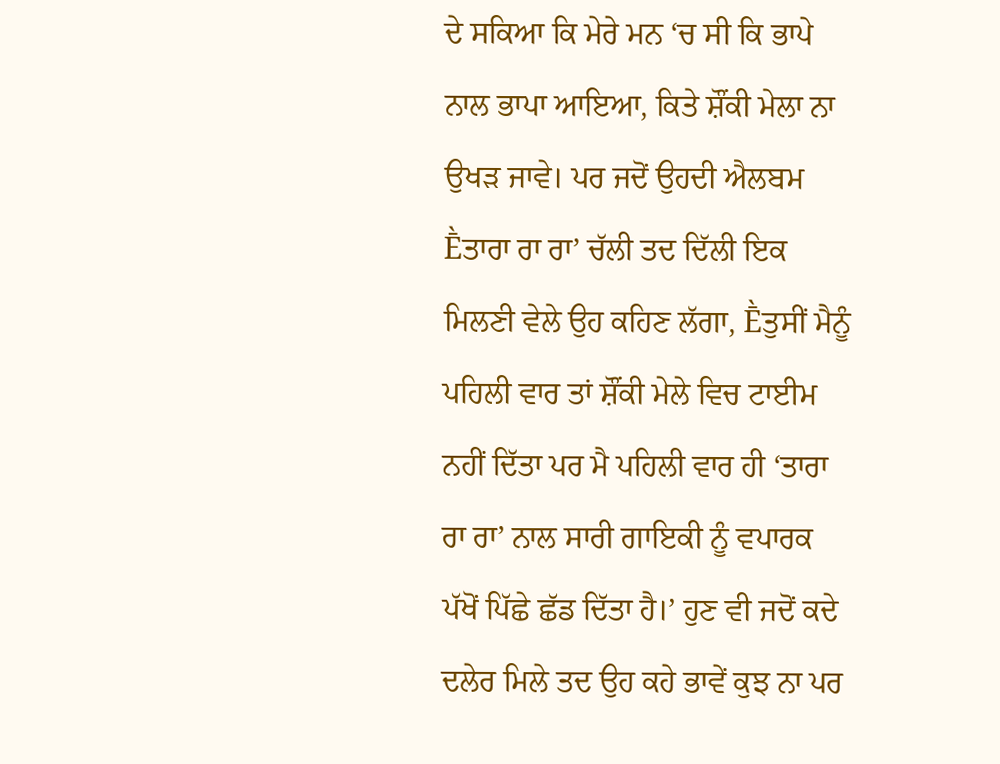ਦੇ ਸਕਿਆ ਕਿ ਮੇਰੇ ਮਨ ‘ਚ ਸੀ ਕਿ ਭਾਪੇ ਨਾਲ ਭਾਪਾ ਆਇਆ, ਕਿਤੇ ਸ਼ੌਂਕੀ ਮੇਲਾ ਨਾ ਉਖੜ ਜਾਵੇ। ਪਰ ਜਦੋਂ ਉਹਦੀ ਐਲਬਮ Ḕਤਾਰਾ ਰਾ ਰਾ’ ਚੱਲੀ ਤਦ ਦਿੱਲੀ ਇਕ ਮਿਲਣੀ ਵੇਲੇ ਉਹ ਕਹਿਣ ਲੱਗਾ, Ḕਤੁਸੀਂ ਮੈਨੂੰ ਪਹਿਲੀ ਵਾਰ ਤਾਂ ਸ਼ੌਂਕੀ ਮੇਲੇ ਵਿਚ ਟਾਈਮ ਨਹੀਂ ਦਿੱਤਾ ਪਰ ਮੈ ਪਹਿਲੀ ਵਾਰ ਹੀ ‘ਤਾਰਾ ਰਾ ਰਾ’ ਨਾਲ ਸਾਰੀ ਗਾਇਕੀ ਨੂੰ ਵਪਾਰਕ ਪੱਖੋਂ ਪਿੱਛੇ ਛੱਡ ਦਿੱਤਾ ਹੈ।’ ਹੁਣ ਵੀ ਜਦੋਂ ਕਦੇ ਦਲੇਰ ਮਿਲੇ ਤਦ ਉਹ ਕਹੇ ਭਾਵੇਂ ਕੁਝ ਨਾ ਪਰ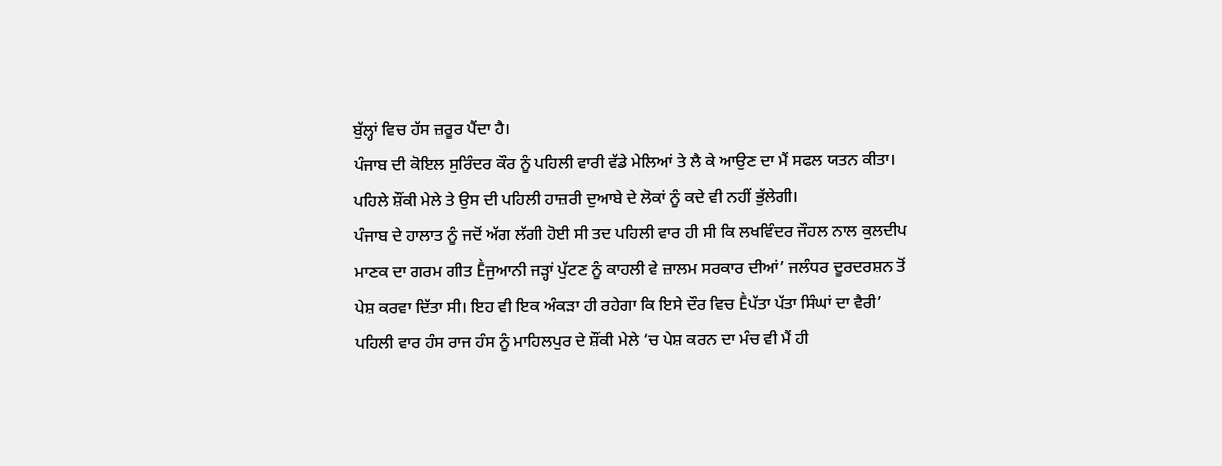ਬੁੱਲ੍ਹਾਂ ਵਿਚ ਹੱਸ ਜ਼ਰੂਰ ਪੈਂਦਾ ਹੈ।
ਪੰਜਾਬ ਦੀ ਕੋਇਲ ਸੁਰਿੰਦਰ ਕੌਰ ਨੂੰ ਪਹਿਲੀ ਵਾਰੀ ਵੱਡੇ ਮੇਲਿਆਂ ਤੇ ਲੈ ਕੇ ਆਉਣ ਦਾ ਮੈਂ ਸਫਲ ਯਤਨ ਕੀਤਾ। ਪਹਿਲੇ ਸ਼ੌਂਕੀ ਮੇਲੇ ਤੇ ਉਸ ਦੀ ਪਹਿਲੀ ਹਾਜ਼ਰੀ ਦੁਆਬੇ ਦੇ ਲੋਕਾਂ ਨੂੰ ਕਦੇ ਵੀ ਨਹੀਂ ਭੁੱਲੇਗੀ।
ਪੰਜਾਬ ਦੇ ਹਾਲਾਤ ਨੂੰ ਜਦੋਂ ਅੱਗ ਲੱਗੀ ਹੋਈ ਸੀ ਤਦ ਪਹਿਲੀ ਵਾਰ ਹੀ ਸੀ ਕਿ ਲਖਵਿੰਦਰ ਜੌਹਲ ਨਾਲ ਕੁਲਦੀਪ ਮਾਣਕ ਦਾ ਗਰਮ ਗੀਤ Ḕਜੁਆਨੀ ਜੜ੍ਹਾਂ ਪੁੱਟਣ ਨੂੰ ਕਾਹਲੀ ਵੇ ਜ਼ਾਲਮ ਸਰਕਾਰ ਦੀਆਂ’ ਜਲੰਧਰ ਦੂਰਦਰਸ਼ਨ ਤੋਂ ਪੇਸ਼ ਕਰਵਾ ਦਿੱਤਾ ਸੀ। ਇਹ ਵੀ ਇਕ ਅੰਕੜਾ ਹੀ ਰਹੇਗਾ ਕਿ ਇਸੇ ਦੌਰ ਵਿਚ Ḕਪੱਤਾ ਪੱਤਾ ਸਿੰਘਾਂ ਦਾ ਵੈਰੀ’ ਪਹਿਲੀ ਵਾਰ ਹੰਸ ਰਾਜ ਹੰਸ ਨੂੰ ਮਾਹਿਲਪੁਰ ਦੇ ਸ਼ੌਂਕੀ ਮੇਲੇ ‘ਚ ਪੇਸ਼ ਕਰਨ ਦਾ ਮੰਚ ਵੀ ਮੈਂ ਹੀ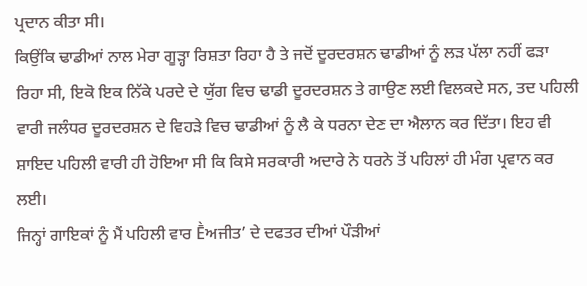ਪ੍ਰਦਾਨ ਕੀਤਾ ਸੀ।
ਕਿਉਂਕਿ ਢਾਡੀਆਂ ਨਾਲ ਮੇਰਾ ਗੂੜ੍ਹਾ ਰਿਸ਼ਤਾ ਰਿਹਾ ਹੈ ਤੇ ਜਦੋਂ ਦੂਰਦਰਸ਼ਨ ਢਾਡੀਆਂ ਨੂੰ ਲੜ ਪੱਲਾ ਨਹੀਂ ਫੜਾ ਰਿਹਾ ਸੀ, ਇਕੋ ਇਕ ਨਿੱਕੇ ਪਰਦੇ ਦੇ ਯੁੱਗ ਵਿਚ ਢਾਡੀ ਦੂਰਦਰਸ਼ਨ ਤੇ ਗਾਉਣ ਲਈ ਵਿਲਕਦੇ ਸਨ, ਤਦ ਪਹਿਲੀ ਵਾਰੀ ਜਲੰਧਰ ਦੂਰਦਰਸ਼ਨ ਦੇ ਵਿਹੜੇ ਵਿਚ ਢਾਡੀਆਂ ਨੂੰ ਲੈ ਕੇ ਧਰਨਾ ਦੇਣ ਦਾ ਐਲਾਨ ਕਰ ਦਿੱਤਾ। ਇਹ ਵੀ ਸ਼ਾਇਦ ਪਹਿਲੀ ਵਾਰੀ ਹੀ ਹੋਇਆ ਸੀ ਕਿ ਕਿਸੇ ਸਰਕਾਰੀ ਅਦਾਰੇ ਨੇ ਧਰਨੇ ਤੋਂ ਪਹਿਲਾਂ ਹੀ ਮੰਗ ਪ੍ਰਵਾਨ ਕਰ ਲਈ।
ਜਿਨ੍ਹਾਂ ਗਾਇਕਾਂ ਨੂੰ ਮੈਂ ਪਹਿਲੀ ਵਾਰ Ḕਅਜੀਤ’ ਦੇ ਦਫਤਰ ਦੀਆਂ ਪੌੜੀਆਂ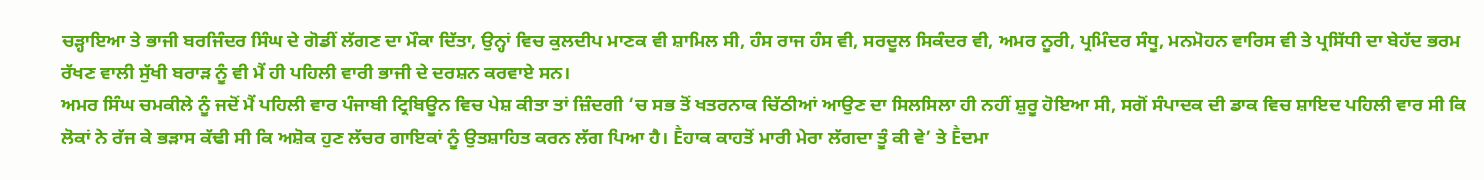ਚੜ੍ਹਾਇਆ ਤੇ ਭਾਜੀ ਬਰਜਿੰਦਰ ਸਿੰਘ ਦੇ ਗੋਡੀਂ ਲੱਗਣ ਦਾ ਮੌਕਾ ਦਿੱਤਾ, ਉਨ੍ਹਾਂ ਵਿਚ ਕੁਲਦੀਪ ਮਾਣਕ ਵੀ ਸ਼ਾਮਿਲ ਸੀ, ਹੰਸ ਰਾਜ ਹੰਸ ਵੀ, ਸਰਦੂਲ ਸਿਕੰਦਰ ਵੀ, ਅਮਰ ਨੂਰੀ, ਪ੍ਰਮਿੰਦਰ ਸੰਧੂ, ਮਨਮੋਹਨ ਵਾਰਿਸ ਵੀ ਤੇ ਪ੍ਰਸਿੱਧੀ ਦਾ ਬੇਹੱਦ ਭਰਮ ਰੱਖਣ ਵਾਲੀ ਸੁੱਖੀ ਬਰਾੜ ਨੂੰ ਵੀ ਮੈਂ ਹੀ ਪਹਿਲੀ ਵਾਰੀ ਭਾਜੀ ਦੇ ਦਰਸ਼ਨ ਕਰਵਾਏ ਸਨ।
ਅਮਰ ਸਿੰਘ ਚਮਕੀਲੇ ਨੂੰ ਜਦੋਂ ਮੈਂ ਪਹਿਲੀ ਵਾਰ ਪੰਜਾਬੀ ਟ੍ਰਿਬਿਊਨ ਵਿਚ ਪੇਸ਼ ਕੀਤਾ ਤਾਂ ਜ਼ਿੰਦਗੀ ‘ਚ ਸਭ ਤੋਂ ਖਤਰਨਾਕ ਚਿੱਠੀਆਂ ਆਉਣ ਦਾ ਸਿਲਸਿਲਾ ਹੀ ਨਹੀਂ ਸ਼ੁਰੂ ਹੋਇਆ ਸੀ, ਸਗੋਂ ਸੰਪਾਦਕ ਦੀ ਡਾਕ ਵਿਚ ਸ਼ਾਇਦ ਪਹਿਲੀ ਵਾਰ ਸੀ ਕਿ ਲੋਕਾਂ ਨੇ ਰੱਜ ਕੇ ਭੜਾਸ ਕੱਢੀ ਸੀ ਕਿ ਅਸ਼ੋਕ ਹੁਣ ਲੱਚਰ ਗਾਇਕਾਂ ਨੂੰ ਉਤਸ਼ਾਹਿਤ ਕਰਨ ਲੱਗ ਪਿਆ ਹੈ। Ḕਹਾਕ ਕਾਹਤੋਂ ਮਾਰੀ ਮੇਰਾ ਲੱਗਦਾ ਤੂੰ ਕੀ ਵੇ’ ਤੇ Ḕਦਮਾ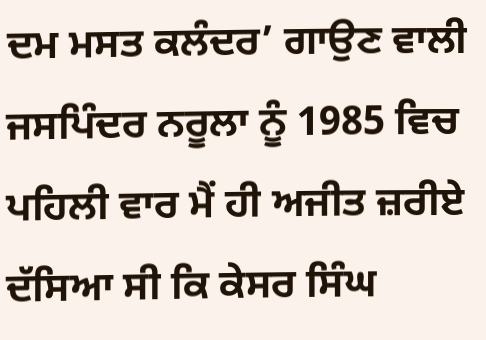ਦਮ ਮਸਤ ਕਲੰਦਰ’ ਗਾਉਣ ਵਾਲੀ ਜਸਪਿੰਦਰ ਨਰੂਲਾ ਨੂੰ 1985 ਵਿਚ ਪਹਿਲੀ ਵਾਰ ਮੈਂ ਹੀ ਅਜੀਤ ਜ਼ਰੀਏ ਦੱਸਿਆ ਸੀ ਕਿ ਕੇਸਰ ਸਿੰਘ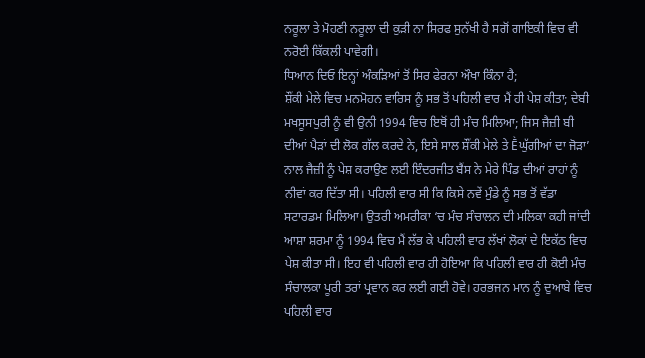ਨਰੂਲਾ ਤੇ ਮੋਹਣੀ ਨਰੂਲਾ ਦੀ ਕੁੜੀ ਨਾ ਸਿਰਫ ਸੁਨੱਖੀ ਹੈ ਸਗੋਂ ਗਾਇਕੀ ਵਿਚ ਵੀ ਨਰੋਈ ਕਿੱਕਲੀ ਪਾਵੇਗੀ।
ਧਿਆਨ ਦਿਓ ਇਨ੍ਹਾਂ ਅੰਕੜਿਆਂ ਤੋਂ ਸਿਰ ਫੇਰਨਾ ਔਖਾ ਕਿੰਨਾ ਹੈ;
ਸ਼ੌਂਕੀ ਮੇਲੇ ਵਿਚ ਮਨਮੋਹਨ ਵਾਰਿਸ ਨੂੰ ਸਭ ਤੋਂ ਪਹਿਲੀ ਵਾਰ ਮੈਂ ਹੀ ਪੇਸ਼ ਕੀਤਾ; ਦੇਬੀ ਮਖਸੂਸਪੁਰੀ ਨੂੰ ਵੀ ਉਨੀ 1994 ਵਿਚ ਇਥੋਂ ਹੀ ਮੰਚ ਮਿਲਿਆ; ਜਿਸ ਜੈਜ਼ੀ ਬੀ ਦੀਆਂ ਪੈੜਾਂ ਦੀ ਲੋਕ ਗੱਲ ਕਰਦੇ ਨੇ, ਇਸੇ ਸਾਲ ਸ਼ੌਂਕੀ ਮੇਲੇ ਤੇ Ḕਘੁੱਗੀਆਂ ਦਾ ਜੋੜਾ’ ਨਾਲ ਜੈਜ਼ੀ ਨੂੰ ਪੇਸ਼ ਕਰਾਉਣ ਲਈ ਇੰਦਰਜੀਤ ਬੈਂਸ ਨੇ ਮੇਰੇ ਪਿੰਡ ਦੀਆਂ ਰਾਹਾਂ ਨੂੰ ਨੀਵਾਂ ਕਰ ਦਿੱਤਾ ਸੀ। ਪਹਿਲੀ ਵਾਰ ਸੀ ਕਿ ਕਿਸੇ ਨਵੇਂ ਮੁੰਡੇ ਨੂੰ ਸਭ ਤੋਂ ਵੱਡਾ ਸਟਾਰਡਮ ਮਿਲਿਆ। ਉਤਰੀ ਅਮਰੀਕਾ ‘ਚ ਮੰਚ ਸੰਚਾਲਨ ਦੀ ਮਲਿਕਾ ਕਹੀ ਜਾਂਦੀ ਆਸ਼ਾ ਸ਼ਰਮਾ ਨੂੰ 1994 ਵਿਚ ਮੈਂ ਲੱਭ ਕੇ ਪਹਿਲੀ ਵਾਰ ਲੱਖਾਂ ਲੋਕਾਂ ਦੇ ਇਕੱਠ ਵਿਚ ਪੇਸ਼ ਕੀਤਾ ਸੀ। ਇਹ ਵੀ ਪਹਿਲੀ ਵਾਰ ਹੀ ਹੋਇਆ ਕਿ ਪਹਿਲੀ ਵਾਰ ਹੀ ਕੋਈ ਮੰਚ ਸੰਚਾਲਕਾ ਪੂਰੀ ਤਰਾਂ ਪ੍ਰਵਾਨ ਕਰ ਲਈ ਗਈ ਹੋਵੇ। ਹਰਭਜਨ ਮਾਨ ਨੂੰ ਦੁਆਬੇ ਵਿਚ ਪਹਿਲੀ ਵਾਰ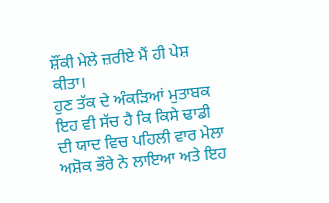ਸ਼ੌਂਕੀ ਮੇਲੇ ਜ਼ਰੀਏ ਮੈਂ ਹੀ ਪੇਸ਼ ਕੀਤਾ।
ਹੁਣ ਤੱਕ ਦੇ ਅੰਕੜਿਆਂ ਮੁਤਾਬਕ ਇਹ ਵੀ ਸੱਚ ਹੈ ਕਿ ਕਿਸੇ ਢਾਡੀ ਦੀ ਯਾਦ ਵਿਚ ਪਹਿਲੀ ਵਾਰ ਮੇਲਾ ਅਸ਼ੋਕ ਭੌਰੇ ਨੇ ਲਾਇਆ ਅਤੇ ਇਹ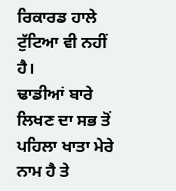ਰਿਕਾਰਡ ਹਾਲੇ ਟੁੱਟਿਆ ਵੀ ਨਹੀਂ ਹੈ।
ਢਾਡੀਆਂ ਬਾਰੇ ਲਿਖਣ ਦਾ ਸਭ ਤੋਂ ਪਹਿਲਾ ਖਾਤਾ ਮੇਰੇ ਨਾਮ ਹੈ ਤੇ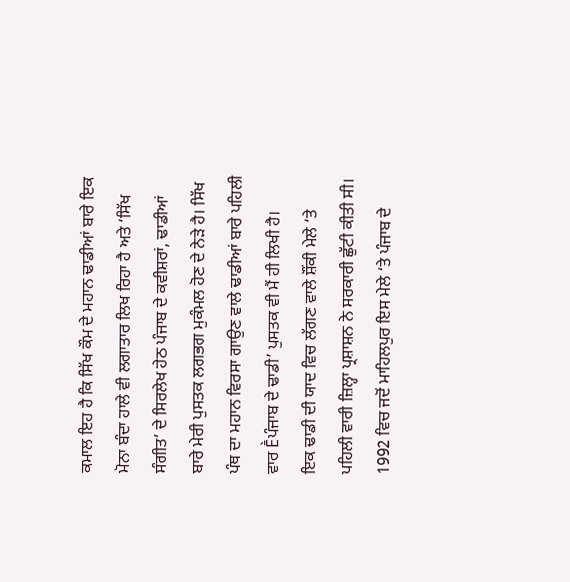ਕਮਾਲ ਇਹ ਹੈ ਕਿ ਸਿੱਖ ਕੌਮ ਦੇ ਮਹਾਨ ਢਾਡੀਆਂ ਬਾਰੇ ਇਕ ਮੋਨਾ ਬੰਦਾ ਹਾਲੇ ਵੀ ਲਗਾਤਾਰ ਲਿਖ ਰਿਹਾ ਹੈ ਅਤੇ ‘ਸਿੱਖ ਸੰਗੀਤ’ ਦੇ ਸਿਰਲੇਖ ਹੇਠ ਪੰਜਾਬ ਦੇ ਕਵੀਸ਼ਰਾਂ, ਢਾਡੀਆਂ ਬਾਰੇ ਮੇਰੀ ਪੁਸਤਕ ਲਗਭਗ ਮੁਕੰਮਲ ਹੋਣ ਦੇ ਨੇੜੇ ਹੈ। ਸਿੱਖ ਪੰਥ ਦਾ ਮਹਾਨ ਵਿਰਸਾ ਗਾਉਣ ਵਾਲੇ ਢਾਡੀਆਂ ਬਾਰੇ ਪਹਿਲੀ ਵਾਰ Ḕਪੰਜਾਬ ਦੇ ਢਾਡੀ’ ਪੁਸਤਕ ਵੀ ਮੈਂ ਹੀ ਲਿਖੀ ਹੈ।
ਇਕ ਢਾਡੀ ਦੀ ਯਾਦ ਵਿਚ ਲੱਗਣ ਵਾਲੇ ਸ਼ੌਂਕੀ ਮੇਲੇ ‘ਤੇ ਪਹਿਲੀ ਵਾਰੀ ਜ਼ਿਲ੍ਹਾ ਪ੍ਰਸ਼ਾਸ਼ਨ ਨੇ ਸਰਕਾਰੀ ਛੁੱਟੀ ਕੀਤੀ ਸੀ। 1992 ਵਿਚ ਜਦੋਂ ਮਾਹਿਲਪੁਰ ਇਸ ਮੇਲੇ ‘ਤੇ ਪੰਜਾਬ ਦੇ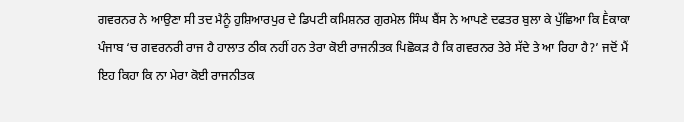ਗਵਰਨਰ ਨੇ ਆਉਣਾ ਸੀ ਤਦ ਮੈਨੂੰ ਹੁਸ਼ਿਆਰਪੁਰ ਦੇ ਡਿਪਟੀ ਕਮਿਸ਼ਨਰ ਗੁਰਮੇਲ ਸਿੰਘ ਬੈਂਸ ਨੇ ਆਪਣੇ ਦਫਤਰ ਬੁਲਾ ਕੇ ਪੁੱਛਿਆ ਕਿ Ḕਕਾਕਾ ਪੰਜਾਬ ‘ਚ ਗਵਰਨਰੀ ਰਾਜ ਹੈ ਹਾਲਾਤ ਠੀਕ ਨਹੀਂ ਹਨ ਤੇਰਾ ਕੋਈ ਰਾਜਨੀਤਕ ਪਿਛੋਕੜ ਹੈ ਕਿ ਗਵਰਨਰ ਤੇਰੇ ਸੱਦੇ ਤੇ ਆ ਰਿਹਾ ਹੈ?’ ਜਦੋਂ ਮੈਂ ਇਹ ਕਿਹਾ ਕਿ ਨਾ ਮੇਰਾ ਕੋਈ ਰਾਜਨੀਤਕ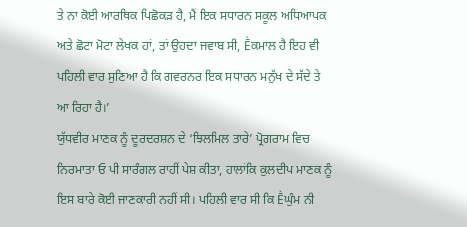ਤੇ ਨਾ ਕੋਈ ਆਰਥਿਕ ਪਿਛੋਕੜ ਹੈ, ਮੈਂ ਇਕ ਸਧਾਰਨ ਸਕੂਲ ਅਧਿਆਪਕ ਅਤੇ ਛੋਟਾ ਮੋਟਾ ਲੇਖਕ ਹਾਂ, ਤਾਂ ਉਹਦਾ ਜਵਾਬ ਸੀ, Ḕਕਮਾਲ ਹੈ ਇਹ ਵੀ ਪਹਿਲੀ ਵਾਰ ਸੁਣਿਆ ਹੈ ਕਿ ਗਵਰਨਰ ਇਕ ਸਧਾਰਨ ਮਨੁੱਖ ਦੇ ਸੱਦੇ ਤੇ ਆ ਰਿਹਾ ਹੈ।’
ਯੁੱਧਵੀਰ ਮਾਣਕ ਨੂੰ ਦੂਰਦਰਸ਼ਨ ਦੇ ‘ਝਿਲਮਿਲ ਤਾਰੇ’ ਪ੍ਰੋਗਰਾਮ ਵਿਚ ਨਿਰਮਾਤਾ ਓ ਪੀ ਸਾਰੰਗਲ ਰਾਹੀਂ ਪੇਸ਼ ਕੀਤਾ, ਹਾਲਾਂਕਿ ਕੁਲਦੀਪ ਮਾਣਕ ਨੂੰ ਇਸ ਬਾਰੇ ਕੋਈ ਜਾਣਕਾਰੀ ਨਹੀਂ ਸੀ। ਪਹਿਲੀ ਵਾਰ ਸੀ ਕਿ Ḕਘੁੰਮ ਨੀ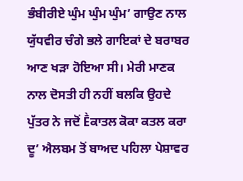ਭੰਬੀਰੀਏ ਘੁੰਮ ਘੁੰਮ ਘੁੰਮ’ ਗਾਉਣ ਨਾਲ ਯੁੱਧਵੀਰ ਚੰਗੇ ਭਲੇ ਗਾਇਕਾਂ ਦੇ ਬਰਾਬਰ ਆਣ ਖੜਾ ਹੋਇਆ ਸੀ। ਮੇਰੀ ਮਾਣਕ ਨਾਲ ਦੋਸਤੀ ਹੀ ਨਹੀਂ ਬਲਕਿ ਉਹਦੇ ਪੁੱਤਰ ਨੇ ਜਦੋਂ Ḕਕਾਤਲ ਕੋਕਾ ਕਤਲ ਕਰਾ ਦੂ’ ਐਲਬਮ ਤੋਂ ਬਾਅਦ ਪਹਿਲਾ ਪੇਸ਼ਾਵਰ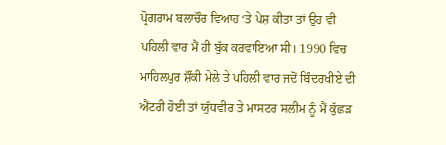ਪ੍ਰੋਗਰਾਮ ਬਲਾਚੌਰ ਵਿਆਹ ‘ਤੇ ਪੇਸ਼ ਕੀਤਾ ਤਾਂ ਉਹ ਵੀ ਪਹਿਲੀ ਵਾਰ ਮੈਂ ਹੀ ਬੁੱਕ ਕਰਵਾਇਆ ਸੀ। 1990 ਵਿਚ ਮਾਹਿਲਪੁਰ ਸ਼ੌਂਕੀ ਮੇਲੇ ਤੇ ਪਹਿਲੀ ਵਾਰ ਜਦੋਂ ਬਿੰਦਰਖੀਏ ਦੀ ਐਂਟਰੀ ਹੋਈ ਤਾਂ ਯੁੱਧਵੀਰ ਤੇ ਮਾਸਟਰ ਸਲੀਮ ਨੂੰ ਮੈਂ ਕੁੱਛੜ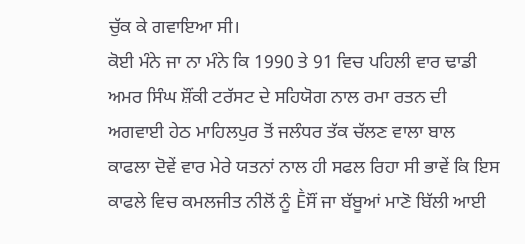ਚੁੱਕ ਕੇ ਗਵਾਇਆ ਸੀ।
ਕੋਈ ਮੰਨੇ ਜਾ ਨਾ ਮੰਨੇ ਕਿ 1990 ਤੇ 91 ਵਿਚ ਪਹਿਲੀ ਵਾਰ ਢਾਡੀ ਅਮਰ ਸਿੰਘ ਸ਼ੌਂਕੀ ਟਰੱਸਟ ਦੇ ਸਹਿਯੋਗ ਨਾਲ ਰਮਾ ਰਤਨ ਦੀ ਅਗਵਾਈ ਹੇਠ ਮਾਹਿਲਪੁਰ ਤੋਂ ਜਲੰਧਰ ਤੱਕ ਚੱਲਣ ਵਾਲਾ ਬਾਲ ਕਾਫਲਾ ਦੋਵੇਂ ਵਾਰ ਮੇਰੇ ਯਤਨਾਂ ਨਾਲ ਹੀ ਸਫਲ ਰਿਹਾ ਸੀ ਭਾਵੇਂ ਕਿ ਇਸ ਕਾਫਲੇ ਵਿਚ ਕਮਲਜੀਤ ਨੀਲੋਂ ਨੂੰ Ḕਸੌਂ ਜਾ ਬੱਬੂਆਂ ਮਾਣੋ ਬਿੱਲੀ ਆਈ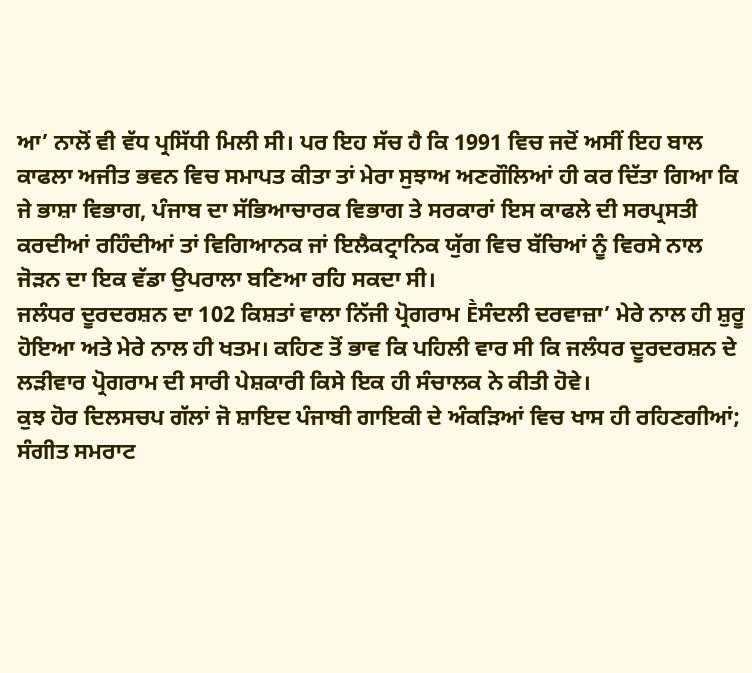ਆ’ ਨਾਲੋਂ ਵੀ ਵੱਧ ਪ੍ਰਸਿੱਧੀ ਮਿਲੀ ਸੀ। ਪਰ ਇਹ ਸੱਚ ਹੈ ਕਿ 1991 ਵਿਚ ਜਦੋਂ ਅਸੀਂ ਇਹ ਬਾਲ ਕਾਫਲਾ ਅਜੀਤ ਭਵਨ ਵਿਚ ਸਮਾਪਤ ਕੀਤਾ ਤਾਂ ਮੇਰਾ ਸੁਝਾਅ ਅਣਗੌਲਿਆਂ ਹੀ ਕਰ ਦਿੱਤਾ ਗਿਆ ਕਿ ਜੇ ਭਾਸ਼ਾ ਵਿਭਾਗ, ਪੰਜਾਬ ਦਾ ਸੱਭਿਆਚਾਰਕ ਵਿਭਾਗ ਤੇ ਸਰਕਾਰਾਂ ਇਸ ਕਾਫਲੇ ਦੀ ਸਰਪ੍ਰਸਤੀ ਕਰਦੀਆਂ ਰਹਿੰਦੀਆਂ ਤਾਂ ਵਿਗਿਆਨਕ ਜਾਂ ਇਲੈਕਟ੍ਰਾਨਿਕ ਯੁੱਗ ਵਿਚ ਬੱਚਿਆਂ ਨੂੰ ਵਿਰਸੇ ਨਾਲ ਜੋੜਨ ਦਾ ਇਕ ਵੱਡਾ ਉਪਰਾਲਾ ਬਣਿਆ ਰਹਿ ਸਕਦਾ ਸੀ।
ਜਲੰਧਰ ਦੂਰਦਰਸ਼ਨ ਦਾ 102 ਕਿਸ਼ਤਾਂ ਵਾਲਾ ਨਿੱਜੀ ਪ੍ਰੋਗਰਾਮ Ḕਸੰਦਲੀ ਦਰਵਾਜ਼ਾ’ ਮੇਰੇ ਨਾਲ ਹੀ ਸ਼ੁਰੂ ਹੋਇਆ ਅਤੇ ਮੇਰੇ ਨਾਲ ਹੀ ਖਤਮ। ਕਹਿਣ ਤੋਂ ਭਾਵ ਕਿ ਪਹਿਲੀ ਵਾਰ ਸੀ ਕਿ ਜਲੰਧਰ ਦੂਰਦਰਸ਼ਨ ਦੇ ਲੜੀਵਾਰ ਪ੍ਰੋਗਰਾਮ ਦੀ ਸਾਰੀ ਪੇਸ਼ਕਾਰੀ ਕਿਸੇ ਇਕ ਹੀ ਸੰਚਾਲਕ ਨੇ ਕੀਤੀ ਹੋਵੇ।
ਕੁਝ ਹੋਰ ਦਿਲਸਚਪ ਗੱਲਾਂ ਜੋ ਸ਼ਾਇਦ ਪੰਜਾਬੀ ਗਾਇਕੀ ਦੇ ਅੰਕੜਿਆਂ ਵਿਚ ਖਾਸ ਹੀ ਰਹਿਣਗੀਆਂ;
ਸੰਗੀਤ ਸਮਰਾਟ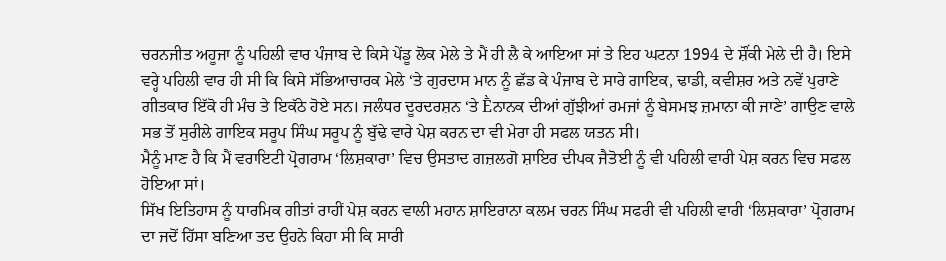ਚਰਨਜੀਤ ਅਹੂਜਾ ਨੂੰ ਪਹਿਲੀ ਵਾਰ ਪੰਜਾਬ ਦੇ ਕਿਸੇ ਪੇਂਡੂ ਲੋਕ ਮੇਲੇ ਤੇ ਮੈਂ ਹੀ ਲੈ ਕੇ ਆਇਆ ਸਾਂ ਤੇ ਇਹ ਘਟਨਾ 1994 ਦੇ ਸ਼ੌਂਕੀ ਮੇਲੇ ਦੀ ਹੈ। ਇਸੇ ਵਰ੍ਹੇ ਪਹਿਲੀ ਵਾਰ ਹੀ ਸੀ ਕਿ ਕਿਸੇ ਸੱਭਿਆਚਾਰਕ ਮੇਲੇ ‘ਤੇ ਗੁਰਦਾਸ ਮਾਨ ਨੂੰ ਛੱਡ ਕੇ ਪੰਜਾਬ ਦੇ ਸਾਰੇ ਗਾਇਕ, ਢਾਡੀ, ਕਵੀਸ਼ਰ ਅਤੇ ਨਵੇਂ ਪੁਰਾਣੇ ਗੀਤਕਾਰ ਇੱਕੋ ਹੀ ਮੰਚ ਤੇ ਇਕੱਠੇ ਹੋਏ ਸਨ। ਜਲੰਧਰ ਦੂਰਦਰਸ਼ਨ ‘ਤੇ Ḕਨਾਨਕ ਦੀਆਂ ਗੁੱਝੀਆਂ ਰਮਜਾਂ ਨੂੰ ਬੇਸਮਝ ਜ਼ਮਾਨਾ ਕੀ ਜਾਣੇ’ ਗਾਉਣ ਵਾਲੇ ਸਭ ਤੋਂ ਸੁਰੀਲੇ ਗਾਇਕ ਸਰੂਪ ਸਿੰਘ ਸਰੂਪ ਨੂੰ ਬੁੱਢੇ ਵਾਰੇ ਪੇਸ਼ ਕਰਨ ਦਾ ਵੀ ਮੇਰਾ ਹੀ ਸਫਲ ਯਤਨ ਸੀ।
ਮੈਨੂੰ ਮਾਣ ਹੈ ਕਿ ਮੈਂ ਵਰਾਇਟੀ ਪ੍ਰੋਗਰਾਮ ‘ਲਿਸ਼ਕਾਰਾ’ ਵਿਚ ਉਸਤਾਦ ਗਜ਼ਲਗੋ ਸ਼ਾਇਰ ਦੀਪਕ ਜੈਤੋਈ ਨੂੰ ਵੀ ਪਹਿਲੀ ਵਾਰੀ ਪੇਸ਼ ਕਰਨ ਵਿਚ ਸਫਲ ਹੋਇਆ ਸਾਂ।
ਸਿੱਖ ਇਤਿਹਾਸ ਨੂੰ ਧਾਰਮਿਕ ਗੀਤਾਂ ਰਾਹੀਂ ਪੇਸ਼ ਕਰਨ ਵਾਲੀ ਮਹਾਨ ਸ਼ਾਇਰਾਨਾ ਕਲਮ ਚਰਨ ਸਿੰਘ ਸਫਰੀ ਵੀ ਪਹਿਲੀ ਵਾਰੀ ‘ਲਿਸ਼ਕਾਰਾ’ ਪ੍ਰੋਗਰਾਮ ਦਾ ਜਦੋਂ ਹਿੱਸਾ ਬਣਿਆ ਤਦ ਉਹਨੇ ਕਿਹਾ ਸੀ ਕਿ ਸਾਰੀ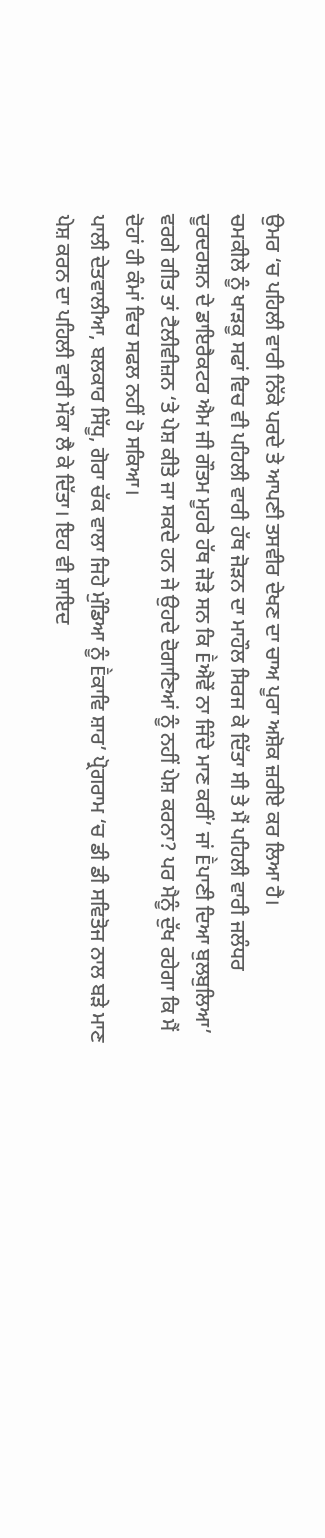ਉਮਰ ‘ਚ ਪਹਿਲੀ ਵਾਰੀ ਨਿੱਕੇ ਪਰਦੇ ਤੇ ਆਪਣੀ ਤਸਵੀਰ ਦੇਖਣ ਦਾ ਚਾਅ ਪੂਰਾ ਅਸ਼ੋਕ ਜ਼ਰੀਏ ਕਰ ਲਿਆ ਹੈ।
ਚਮਕੀਲੇ ਨੂੰ ਖਾੜਕੂ ਸਫਾਂ ਵਿਚ ਵੀ ਪਹਿਲੀ ਵਾਰੀ ਹੱਥ ਜੋੜਨ ਦਾ ਮਾਹੌਲ ਸਿਰਜ ਕੇ ਦਿੱਤਾ ਸੀ ਤੇ ਮੈਂ ਪਹਿਲੀ ਵਾਰੀ ਜਲੰਧਰ ਦੂਰਦਰਸ਼ਨ ਦੇ ਡਾਇਰੈਕਟਰ ਐਮ ਜੀ ਗੌਤਮ ਮੂਹਰੇ ਹੱਥ ਜੋੜੇ ਸਨ ਕਿ Ḕਐਵੇਂ ਨਾ ਜਿੰਦੇ ਮਾਣ ਕਰੀਂ’ ਜਾਂ Ḕਪਾਣੀ ਦਿਆ ਬੁਲਬੁਲਿਆ’ ਵਰਗੇ ਗੀਤ ਤਾਂ ਟੈਲੀਵੀਜ਼ਨ ‘ਤੇ ਪੇਸ਼ ਕੀਤੇ ਜਾ ਸਕਦੇ ਹਨ ਜੇ ਉਹਦੇ ਦੋਗਾਣਿਆਂ ਨੂੰ ਨਹੀਂ ਪੇਸ਼ ਕਰਨਾ? ਪਰ ਮੈਨੂੰ ਦੁੱਖ ਰਹੇਗਾ ਕਿ ਮੈਂ ਦੋਹਾਂ ਹੀ ਕੰਮਾਂ ਵਿਚ ਸਫਲ ਨਹੀਂ ਹੋ ਸਕਿਆ।
ਪਾਲੀ ਦੇਤਵਾਲੀਆ, ਬਲਕਾਰ ਸਿੱਧੂ, ਗੋਰਾ ਚੱਕ ਵਾਲਾ ਜਿਹੇ ਮੁੰਡਿਆ ਨੂੰ Ḕਕਾਵਿ ਸ਼ਾਰ’ ਪ੍ਰੋਗਰਾਮ ‘ਚ ਡੀ ਡੀ ਸਵਿਤੋਜ ਨਾਲ ਬੜੇ ਮਾਣ ਪੇਸ਼ ਕਰਨ ਦਾ ਪਹਿਲੀ ਵਾਰੀ ਮੌਕਾ ਲੈ ਕੇ ਦਿੱਤਾ। ਇਹ ਵੀ ਸ਼ਾਇਦ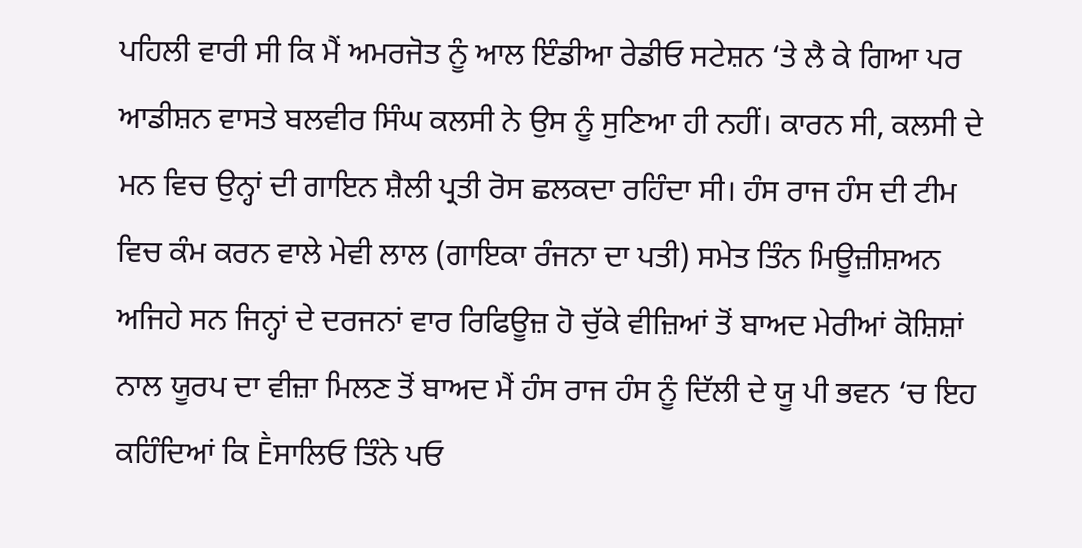ਪਹਿਲੀ ਵਾਰੀ ਸੀ ਕਿ ਮੈਂ ਅਮਰਜੋਤ ਨੂੰ ਆਲ ਇੰਡੀਆ ਰੇਡੀਓ ਸਟੇਸ਼ਨ ‘ਤੇ ਲੈ ਕੇ ਗਿਆ ਪਰ ਆਡੀਸ਼ਨ ਵਾਸਤੇ ਬਲਵੀਰ ਸਿੰਘ ਕਲਸੀ ਨੇ ਉਸ ਨੂੰ ਸੁਣਿਆ ਹੀ ਨਹੀਂ। ਕਾਰਨ ਸੀ, ਕਲਸੀ ਦੇ ਮਨ ਵਿਚ ਉਨ੍ਹਾਂ ਦੀ ਗਾਇਨ ਸ਼ੈਲੀ ਪ੍ਰਤੀ ਰੋਸ ਛਲਕਦਾ ਰਹਿੰਦਾ ਸੀ। ਹੰਸ ਰਾਜ ਹੰਸ ਦੀ ਟੀਮ ਵਿਚ ਕੰਮ ਕਰਨ ਵਾਲੇ ਮੇਵੀ ਲਾਲ (ਗਾਇਕਾ ਰੰਜਨਾ ਦਾ ਪਤੀ) ਸਮੇਤ ਤਿੰਨ ਮਿਊਜ਼ੀਸ਼ਅਨ ਅਜਿਹੇ ਸਨ ਜਿਨ੍ਹਾਂ ਦੇ ਦਰਜਨਾਂ ਵਾਰ ਰਿਫਿਊਜ਼ ਹੋ ਚੁੱਕੇ ਵੀਜ਼ਿਆਂ ਤੋਂ ਬਾਅਦ ਮੇਰੀਆਂ ਕੋਸ਼ਿਸ਼ਾਂ ਨਾਲ ਯੂਰਪ ਦਾ ਵੀਜ਼ਾ ਮਿਲਣ ਤੋਂ ਬਾਅਦ ਮੈਂ ਹੰਸ ਰਾਜ ਹੰਸ ਨੂੰ ਦਿੱਲੀ ਦੇ ਯੂ ਪੀ ਭਵਨ ‘ਚ ਇਹ ਕਹਿੰਦਿਆਂ ਕਿ Ḕਸਾਲਿਓ ਤਿੰਨੇ ਪਓ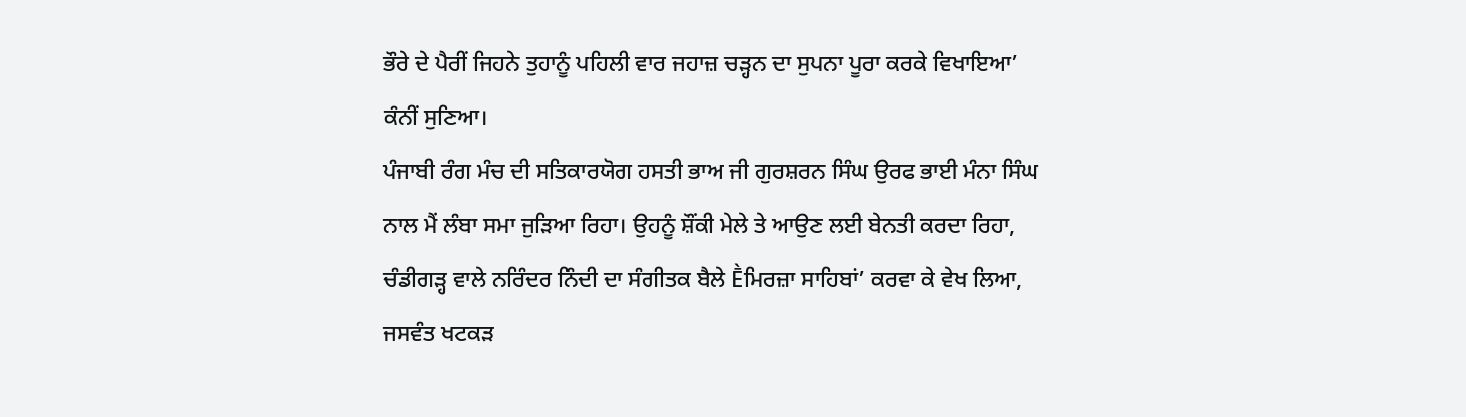ਭੌਰੇ ਦੇ ਪੈਰੀਂ ਜਿਹਨੇ ਤੁਹਾਨੂੰ ਪਹਿਲੀ ਵਾਰ ਜਹਾਜ਼ ਚੜ੍ਹਨ ਦਾ ਸੁਪਨਾ ਪੂਰਾ ਕਰਕੇ ਵਿਖਾਇਆ’ ਕੰਨੀਂ ਸੁਣਿਆ।
ਪੰਜਾਬੀ ਰੰਗ ਮੰਚ ਦੀ ਸਤਿਕਾਰਯੋਗ ਹਸਤੀ ਭਾਅ ਜੀ ਗੁਰਸ਼ਰਨ ਸਿੰਘ ਉਰਫ ਭਾਈ ਮੰਨਾ ਸਿੰਘ ਨਾਲ ਮੈਂ ਲੰਬਾ ਸਮਾ ਜੁੜਿਆ ਰਿਹਾ। ਉਹਨੂੰ ਸ਼ੌਂਕੀ ਮੇਲੇ ਤੇ ਆਉਣ ਲਈ ਬੇਨਤੀ ਕਰਦਾ ਰਿਹਾ, ਚੰਡੀਗੜ੍ਹ ਵਾਲੇ ਨਰਿੰਦਰ ਨਿੰਦੀ ਦਾ ਸੰਗੀਤਕ ਬੈਲੇ Ḕਮਿਰਜ਼ਾ ਸਾਹਿਬਾਂ’ ਕਰਵਾ ਕੇ ਵੇਖ ਲਿਆ, ਜਸਵੰਤ ਖਟਕੜ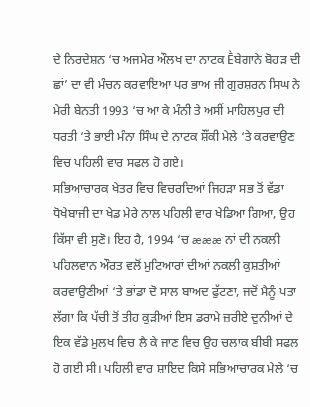ਦੇ ਨਿਰਦੇਸ਼ਨ ‘ਚ ਅਜਮੇਰ ਔਲਖ ਦਾ ਨਾਟਕ Ḕਬੇਗਾਨੇ ਬੋਹੜ ਦੀ ਛਾਂ’ ਦਾ ਵੀ ਮੰਚਨ ਕਰਵਾਇਆ ਪਰ ਭਾਅ ਜੀ ਗੁਰਸ਼ਰਨ ਸਿਘ ਨੇ ਮੇਰੀ ਬੇਨਤੀ 1993 ‘ਚ ਆ ਕੇ ਮੰਨੀ ਤੇ ਅਸੀਂ ਮਾਹਿਲਪੁਰ ਦੀ ਧਰਤੀ ‘ਤੇ ਭਾਈ ਮੰਨਾ ਸਿੰਘ ਦੇ ਨਾਟਕ ਸ਼ੌਂਕੀ ਮੇਲੇ ‘ਤੇ ਕਰਵਾਉਣ ਵਿਚ ਪਹਿਲੀ ਵਾਰ ਸਫਲ ਹੋ ਗਏ।
ਸਭਿਆਚਾਰਕ ਖੇਤਰ ਵਿਚ ਵਿਚਰਦਿਆਂ ਜਿਹੜਾ ਸਭ ਤੋਂ ਵੱਡਾ ਧੋਖੇਬਾਜੀ ਦਾ ਖੇਡ ਮੇਰੇ ਨਾਲ ਪਹਿਲੀ ਵਾਰ ਖੇਡਿਆ ਗਿਆ, ਉਹ ਕਿੱਸਾ ਵੀ ਸੁਣੋ। ਇਹ ਹੈ, 1994 ‘ਚ æææ ਨਾਂ ਦੀ ਨਕਲੀ ਪਹਿਲਵਾਨ ਔਰਤ ਵਲੋਂ ਮੁਟਿਆਰਾਂ ਦੀਆਂ ਨਕਲੀ ਕੁਸ਼ਤੀਆਂ ਕਰਵਾਉਣੀਆਂ ‘ਤੇ ਭਾਂਡਾ ਦੋ ਸਾਲ ਬਾਅਦ ਫੁੱਟਣਾ, ਜਦੋਂ ਮੈਨੂੰ ਪਤਾ ਲੱਗਾ ਕਿ ਪੱਚੀ ਤੋਂ ਤੀਹ ਕੁੜੀਆਂ ਇਸ ਡਰਾਮੇ ਜ਼ਰੀਏ ਦੁਨੀਆਂ ਦੇ ਇਕ ਵੱਡੇ ਮੁਲਖ ਵਿਚ ਲੈ ਕੇ ਜਾਣ ਵਿਚ ਉਹ ਚਲਾਕ ਬੀਬੀ ਸਫਲ ਹੋ ਗਈ ਸੀ। ਪਹਿਲੀ ਵਾਰ ਸ਼ਾਇਦ ਕਿਸੇ ਸਭਿਆਚਾਰਕ ਮੇਲੇ ‘ਚ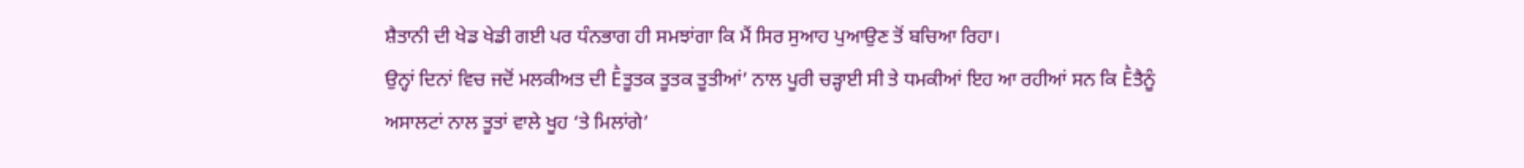ਸ਼ੈਤਾਨੀ ਦੀ ਖੇਡ ਖੇਡੀ ਗਈ ਪਰ ਧੰਨਭਾਗ ਹੀ ਸਮਝਾਂਗਾ ਕਿ ਮੈਂ ਸਿਰ ਸੁਆਹ ਪੁਆਉਣ ਤੋਂ ਬਚਿਆ ਰਿਹਾ।
ਉਨ੍ਹਾਂ ਦਿਨਾਂ ਵਿਚ ਜਦੋਂ ਮਲਕੀਅਤ ਦੀ Ḕਤੂਤਕ ਤੂਤਕ ਤੂਤੀਆਂ’ ਨਾਲ ਪੂਰੀ ਚੜ੍ਹਾਈ ਸੀ ਤੇ ਧਮਕੀਆਂ ਇਹ ਆ ਰਹੀਆਂ ਸਨ ਕਿ Ḕਤੈਨੂੰ ਅਸਾਲਟਾਂ ਨਾਲ ਤੂਤਾਂ ਵਾਲੇ ਖੂਹ ‘ਤੇ ਮਿਲਾਂਗੇ’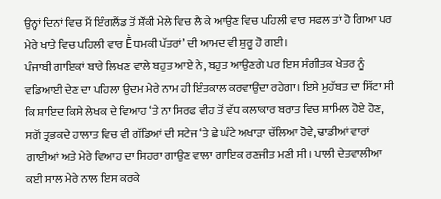ਉਨ੍ਹਾਂ ਦਿਨਾਂ ਵਿਚ ਮੈਂ ਇੰਗਲੈਂਡ ਤੋਂ ਸ਼ੌਂਕੀ ਮੇਲੇ ਵਿਚ ਲੈ ਕੇ ਆਉਣ ਵਿਚ ਪਹਿਲੀ ਵਾਰ ਸਫਲ ਤਾਂ ਹੋ ਗਿਆ ਪਰ ਮੇਰੇ ਖਾਤੇ ਵਿਚ ਪਹਿਲੀ ਵਾਰ Ḕਧਮਕੀ ਪੱਤਰਾਂ’ ਦੀ ਆਮਦ ਵੀ ਸ਼ੁਰੂ ਹੋ ਗਈ।
ਪੰਜਾਬੀ ਗਾਇਕਾਂ ਬਾਰੇ ਲਿਖਣ ਵਾਲੇ ਬਹੁਤ ਆਏ ਨੇ, ਬਹੁਤ ਆਉਣਗੇ ਪਰ ਇਸ ਸੰਗੀਤਕ ਖੇਤਰ ਨੂੰ ਵਡਿਆਈ ਦੇਣ ਦਾ ਪਹਿਲਾ ਉਦਮ ਮੇਰੇ ਨਾਮ ਹੀ ਇੰਤਕਾਲ ਕਰਵਾਉਂਦਾ ਰਹੇਗਾ। ਇਸੇ ਮੁਹੱਬਤ ਦਾ ਸਿੱਟਾ ਸੀ ਕਿ ਸ਼ਾਇਦ ਕਿਸੇ ਲੇਖਕ ਦੇ ਵਿਆਹ ‘ਤੇ ਨਾ ਸਿਰਫ ਵੀਹ ਤੋਂ ਵੱਧ ਕਲਾਕਾਰ ਬਰਾਤ ਵਿਚ ਸ਼ਾਮਿਲ ਹੋਏ ਹੋਣ, ਸਗੋਂ ਤ੍ਰਭਕਦੇ ਹਾਲਾਤ ਵਿਚ ਵੀ ਗੱਡਿਆਂ ਦੀ ਸਟੇਜ ‘ਤੇ ਛੇ ਘੰਟੇ ਅਖਾੜਾ ਚੱਲਿਆ ਹੋਵੇ, ਢਾਡੀਆਂ ਵਾਰਾਂ ਗਾਈਆਂ ਅਤੇ ਮੇਰੇ ਵਿਆਹ ਦਾ ਸਿਹਰਾ ਗਾਉਣ ਵਾਲਾ ਗਾਇਕ ਰਣਜੀਤ ਮਣੀ ਸੀ। ਪਾਲੀ ਦੇਤਵਾਲੀਆ ਕਈ ਸਾਲ ਮੇਰੇ ਨਾਲ ਇਸ ਕਰਕੇ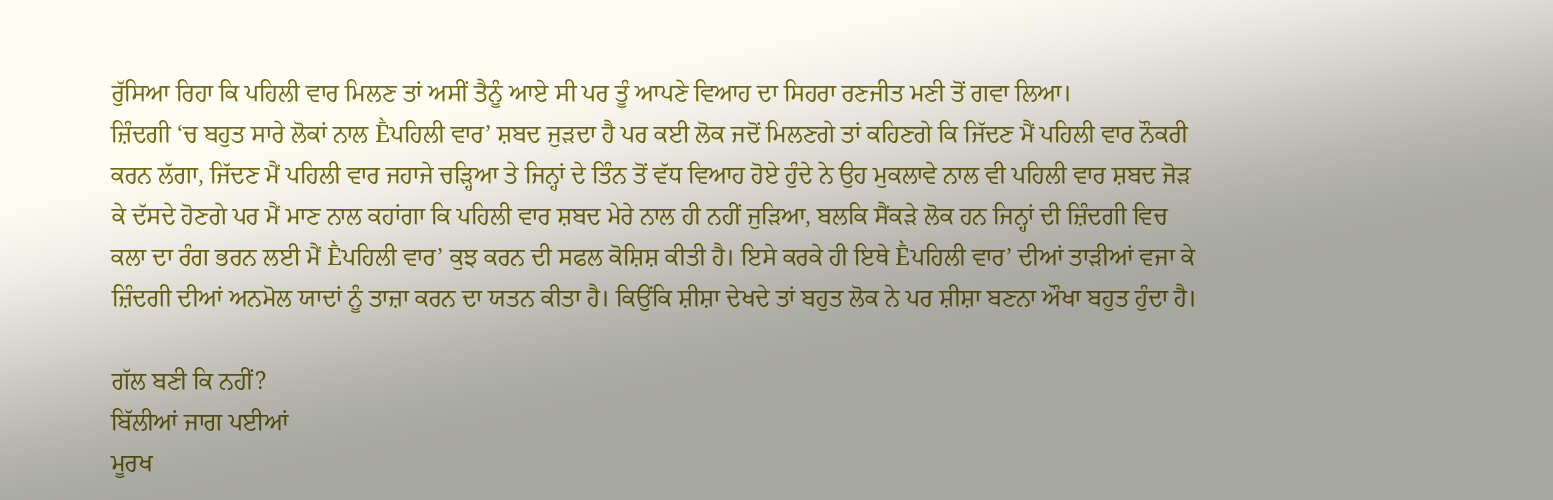ਰੁੱਸਿਆ ਰਿਹਾ ਕਿ ਪਹਿਲੀ ਵਾਰ ਮਿਲਣ ਤਾਂ ਅਸੀਂ ਤੈਨੂੰ ਆਏ ਸੀ ਪਰ ਤੂੰ ਆਪਣੇ ਵਿਆਹ ਦਾ ਸਿਹਰਾ ਰਣਜੀਤ ਮਣੀ ਤੋਂ ਗਵਾ ਲਿਆ।
ਜ਼ਿੰਦਗੀ ‘ਚ ਬਹੁਤ ਸਾਰੇ ਲੋਕਾਂ ਨਾਲ Ḕਪਹਿਲੀ ਵਾਰ’ ਸ਼ਬਦ ਜੁੜਦਾ ਹੈ ਪਰ ਕਈ ਲੋਕ ਜਦੋਂ ਮਿਲਣਗੇ ਤਾਂ ਕਹਿਣਗੇ ਕਿ ਜਿੱਦਣ ਮੈਂ ਪਹਿਲੀ ਵਾਰ ਨੌਕਰੀ ਕਰਨ ਲੱਗਾ, ਜਿੱਦਣ ਮੈਂ ਪਹਿਲੀ ਵਾਰ ਜਹਾਜੇ ਚੜ੍ਹਿਆ ਤੇ ਜਿਨ੍ਹਾਂ ਦੇ ਤਿੰਨ ਤੋਂ ਵੱਧ ਵਿਆਹ ਹੋਏ ਹੁੰਦੇ ਨੇ ਉਹ ਮੁਕਲਾਵੇ ਨਾਲ ਵੀ ਪਹਿਲੀ ਵਾਰ ਸ਼ਬਦ ਜੋੜ ਕੇ ਦੱਸਦੇ ਹੋਣਗੇ ਪਰ ਮੈਂ ਮਾਣ ਨਾਲ ਕਹਾਂਗਾ ਕਿ ਪਹਿਲੀ ਵਾਰ ਸ਼ਬਦ ਮੇਰੇ ਨਾਲ ਹੀ ਨਹੀਂ ਜੁੜਿਆ, ਬਲਕਿ ਸੈਂਕੜੇ ਲੋਕ ਹਨ ਜਿਨ੍ਹਾਂ ਦੀ ਜ਼ਿੰਦਗੀ ਵਿਚ ਕਲਾ ਦਾ ਰੰਗ ਭਰਨ ਲਈ ਮੈਂ Ḕਪਹਿਲੀ ਵਾਰ’ ਕੁਝ ਕਰਨ ਦੀ ਸਫਲ ਕੋਸ਼ਿਸ਼ ਕੀਤੀ ਹੈ। ਇਸੇ ਕਰਕੇ ਹੀ ਇਥੇ Ḕਪਹਿਲੀ ਵਾਰ’ ਦੀਆਂ ਤਾੜੀਆਂ ਵਜਾ ਕੇ ਜ਼ਿੰਦਗੀ ਦੀਆਂ ਅਨਮੋਲ ਯਾਦਾਂ ਨੂੰ ਤਾਜ਼ਾ ਕਰਨ ਦਾ ਯਤਨ ਕੀਤਾ ਹੈ। ਕਿਉਂਕਿ ਸ਼ੀਸ਼ਾ ਦੇਖਦੇ ਤਾਂ ਬਹੁਤ ਲੋਕ ਨੇ ਪਰ ਸ਼ੀਸ਼ਾ ਬਣਨਾ ਔਖਾ ਬਹੁਤ ਹੁੰਦਾ ਹੈ।

ਗੱਲ ਬਣੀ ਕਿ ਨਹੀਂ?
ਬਿੱਲੀਆਂ ਜਾਗ ਪਈਆਂ
ਮੂਰਖ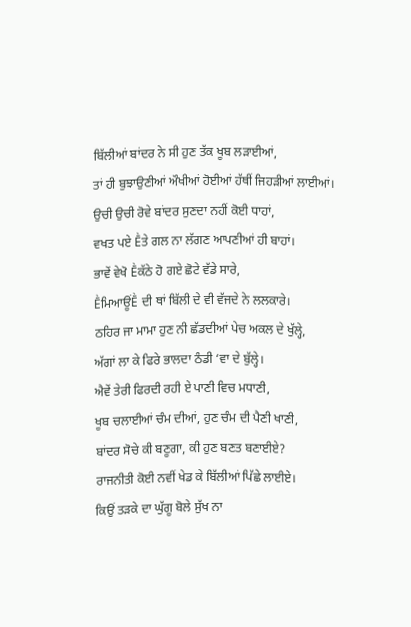ਬਿੱਲੀਆਂ ਬਾਂਦਰ ਨੇ ਸੀ ਹੁਣ ਤੱਕ ਖੂਬ ਲੜਾਈਆਂ,
ਤਾਂ ਹੀ ਬੁਝਾਉਣੀਆਂ ਔਖੀਆਂ ਹੋਈਆਂ ਹੱਥੀਂ ਜਿਹੜੀਆਂ ਲਾਈਆਂ।
ਉਚੀ ਉਚੀ ਰੋਵੇ ਬਾਂਦਰ ਸੁਣਦਾ ਨਹੀਂ ਕੋਈ ਧਾਹਾਂ,
ਵਖਤ ਪਏ Ḕਤੇ ਗਲ ਨਾ ਲੱਗਣ ਆਪਣੀਆਂ ਹੀ ਬਾਹਾਂ।
ਭਾਵੇਂ ਵੇਖੋ Ḕਕੱਠੇ ਹੋ ਗਏ ਛੋਟੇ ਵੱਡੇ ਸਾਰੇ,
ḔਮਿਆਊਂḔ ਦੀ ਥਾਂ ਬਿੱਲੀ ਦੇ ਵੀ ਵੱਜਦੇ ਨੇ ਲਲਕਾਰੇ।
ਠਹਿਰ ਜਾ ਮਾਮਾ ਹੁਣ ਨੀ ਛੱਡਦੀਆਂ ਪੇਚ ਅਕਲ ਦੇ ਖੁੱਲ੍ਹੇ,
ਅੱਗਾਂ ਲਾ ਕੇ ਫਿਰੇ ਭਾਲਦਾ ਠੰਡੀ ‘ਵਾ ਦੇ ਬੁੱਲ੍ਹੇ।
ਐਵੇਂ ਤੇਰੀ ਫਿਰਦੀ ਰਹੀ ਏ ਪਾਣੀ ਵਿਚ ਮਧਾਣੀ,
ਖੂਬ ਚਲਾਈਆਂ ਚੰਮ ਦੀਆਂ, ਹੁਣ ਚੰਮ ਦੀ ਪੈਣੀ ਖਾਣੀ,
ਬਾਂਦਰ ਸੋਚੇ ਕੀ ਬਣੂਗਾ, ਕੀ ਹੁਣ ਬਣਤ ਬਣਾਈਏ?
ਰਾਜਨੀਤੀ ਕੋਈ ਨਵੀਂ ਖੇਡ ਕੇ ਬਿੱਲੀਆਂ ਪਿੱਛੇ ਲਾਈਏ।
ਕਿਉਂ ਤੜਕੇ ਦਾ ਘੁੱਗੂ ਬੋਲੇ ਸੁੱਖ ਨਾ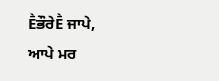ḔਭੌਰੇḔ ਜਾਪੇ,
ਆਪੇ ਮਰ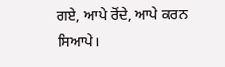ਗਏ, ਆਪੇ ਰੋਂਦੇ, ਆਪੇ ਕਰਨ ਸਿਆਪੇ।